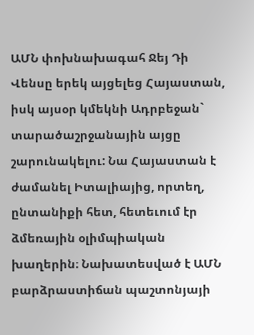ԱՄՆ փոխնախագահ Ջեյ Դի Վենսը երեկ այցելեց Հայաստան, իսկ այսօր կմեկնի Ադրբեջան` տարածաշրջանային այցը շարունակելու: Նա Հայաստան է ժամանել Իտալիայից, որտեղ, ընտանիքի հետ, հետեւում էր ձմեռային օլիմպիական խաղերին։ Նախատեսված է ԱՄՆ բարձրաստիճան պաշտոնյայի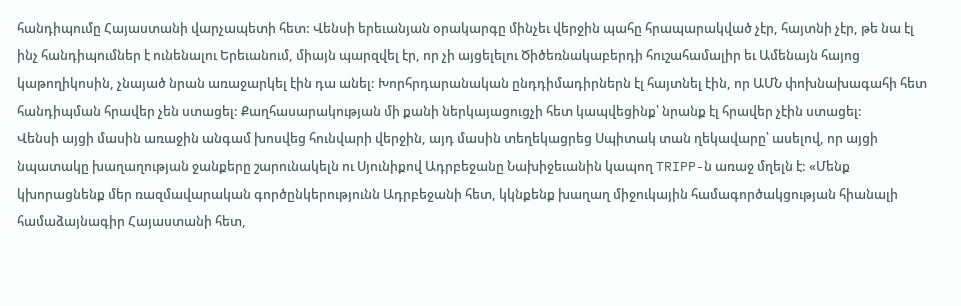հանդիպումը Հայաստանի վարչապետի հետ: Վենսի երեւանյան օրակարգը մինչեւ վերջին պահը հրապարակված չէր, հայտնի չէր, թե նա էլ ինչ հանդիպումներ է ունենալու Երեւանում, միայն պարզվել էր, որ չի այցելելու Ծիծեռնակաբերդի հուշահամալիր եւ Ամենայն հայոց կաթողիկոսին, չնայած նրան առաջարկել էին դա անել: Խորհրդարանական ընդդիմադիրներն էլ հայտնել էին, որ ԱՄՆ փոխնախագահի հետ հանդիպման հրավեր չեն ստացել: Քաղհասարակության մի քանի ներկայացուցչի հետ կապվեցինք՝ նրանք էլ հրավեր չէին ստացել:
Վենսի այցի մասին առաջին անգամ խոսվեց հունվարի վերջին, այդ մասին տեղեկացրեց Սպիտակ տան ղեկավարը՝ ասելով, որ այցի նպատակը խաղաղության ջանքերը շարունակելն ու Սյունիքով Ադրբեջանը Նախիջեւանին կապող TRIPP-ն առաջ մղելն է: «Մենք կխորացնենք մեր ռազմավարական գործընկերությունն Ադրբեջանի հետ, կկնքենք խաղաղ միջուկային համագործակցության հիանալի համաձայնագիր Հայաստանի հետ,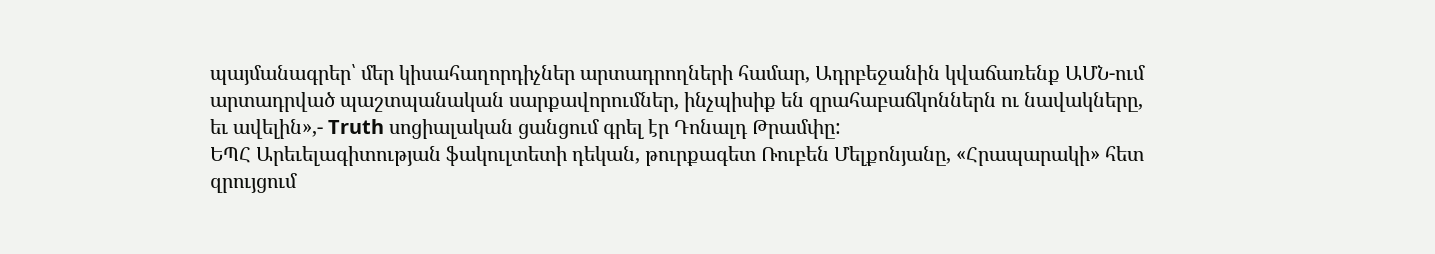պայմանագրեր՝ մեր կիսահաղորդիչներ արտադրողների համար, Ադրբեջանին կվաճառենք ԱՄՆ-ում արտադրված պաշտպանական սարքավորումներ, ինչպիսիք են զրահաբաճկոններն ու նավակները, եւ ավելին»,- Truth սոցիալական ցանցում գրել էր Դոնալդ Թրամփը:
ԵՊՀ Արեւելագիտության ֆակուլտետի դեկան, թուրքագետ Ռուբեն Մելքոնյանը, «Հրապարակի» հետ զրույցում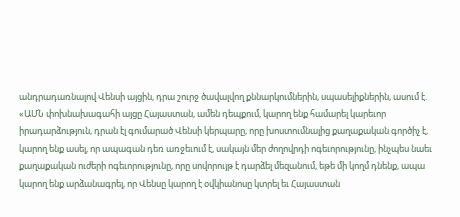անդրադառնալով Վենսի այցին, դրա շուրջ ծավալվող քննարկումներին, սպասելիքներին, ասում է. «ԱՄՆ փոխնախագահի այցը Հայաստան, ամեն դեպքում, կարող ենք համարել կարեւոր իրադարձություն, դրան էլ գումարած Վենսի կերպարը, որը խոստումնալից քաղաքական գործիչ է, կարող ենք ասել, որ ապագան դեռ առջեւում է, սակայն մեր ժողովրդի ոգեւորությունը, ինչպես նաեւ քաղաքական ուժերի ոգեւորությունը, որը սովորույթ է դարձել մեզանում, եթե մի կողմ դնենք, ապա կարող ենք արձանագրել, որ Վենսը կարող է օվկիանոսը կտրել եւ Հայաստան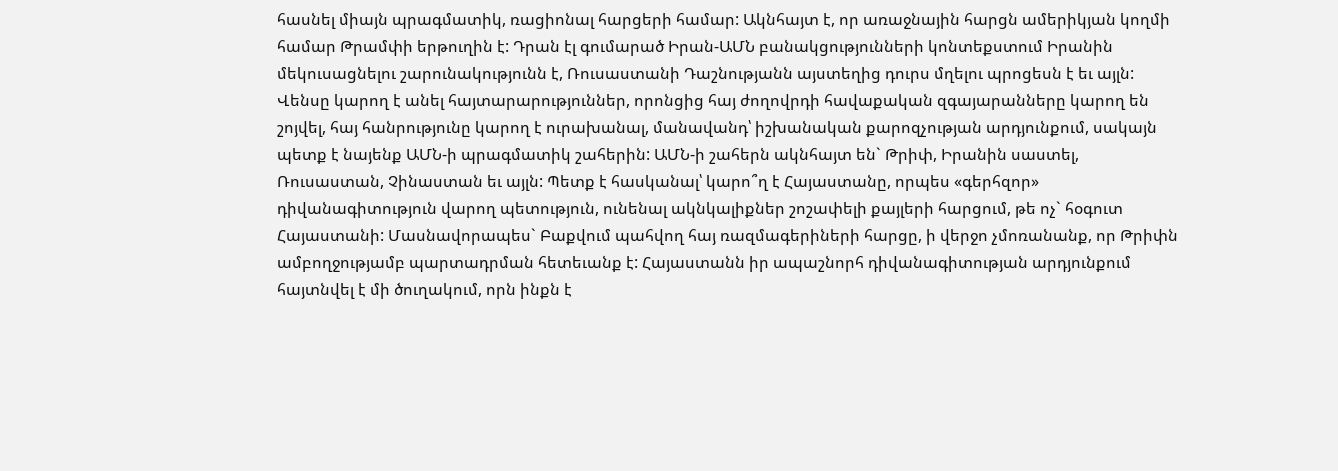հասնել միայն պրագմատիկ, ռացիոնալ հարցերի համար: Ակնհայտ է, որ առաջնային հարցն ամերիկյան կողմի համար Թրամփի երթուղին է: Դրան էլ գումարած Իրան-ԱՄՆ բանակցությունների կոնտեքստում Իրանին մեկուսացնելու շարունակությունն է, Ռուսաստանի Դաշնությանն այստեղից դուրս մղելու պրոցեսն է եւ այլն: Վենսը կարող է անել հայտարարություններ, որոնցից հայ ժողովրդի հավաքական զգայարանները կարող են շոյվել, հայ հանրությունը կարող է ուրախանալ, մանավանդ՝ իշխանական քարոզչության արդյունքում, սակայն պետք է նայենք ԱՄՆ-ի պրագմատիկ շահերին: ԱՄՆ-ի շահերն ակնհայտ են` Թրիփ, Իրանին սաստել, Ռուսաստան, Չինաստան եւ այլն: Պետք է հասկանալ՝ կարո՞ղ է Հայաստանը, որպես «գերհզոր» դիվանագիտություն վարող պետություն, ունենալ ակնկալիքներ շոշափելի քայլերի հարցում, թե ոչ` հօգուտ Հայաստանի: Մասնավորապես` Բաքվում պահվող հայ ռազմագերիների հարցը, ի վերջո չմոռանանք, որ Թրիփն ամբողջությամբ պարտադրման հետեւանք է: Հայաստանն իր ապաշնորհ դիվանագիտության արդյունքում հայտնվել է մի ծուղակում, որն ինքն է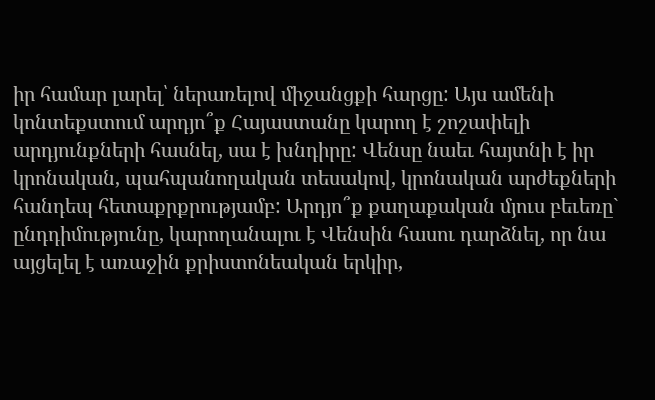իր համար լարել՝ ներառելով միջանցքի հարցը: Այս ամենի կոնտեքստում արդյո՞ք Հայաստանը կարող է շոշափելի արդյունքների հասնել, սա է խնդիրը: Վենսը նաեւ հայտնի է իր կրոնական, պահպանողական տեսակով, կրոնական արժեքների հանդեպ հետաքրքրությամբ: Արդյո՞ք քաղաքական մյուս բեւեռը` ընդդիմությունը, կարողանալու է Վենսին հասու դարձնել, որ նա այցելել է առաջին քրիստոնեական երկիր,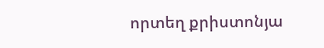որտեղ քրիստոնյա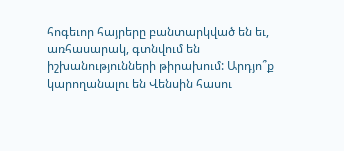հոգեւոր հայրերը բանտարկված են եւ, առհասարակ, գտնվում են իշխանությունների թիրախում: Արդյո՞ք կարողանալու են Վենսին հասու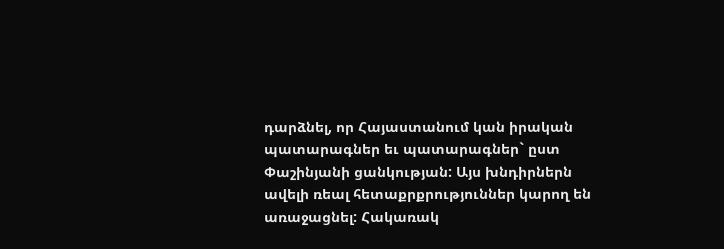դարձնել, որ Հայաստանում կան իրական պատարագներ եւ պատարագներ` ըստ Փաշինյանի ցանկության: Այս խնդիրներն ավելի ռեալ հետաքրքրություններ կարող են առաջացնել: Հակառակ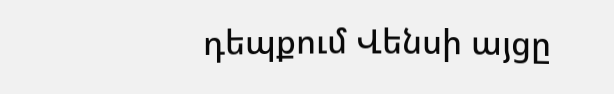դեպքում Վենսի այցը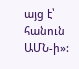այց է՝ հանուն ԱՄՆ-ի»: